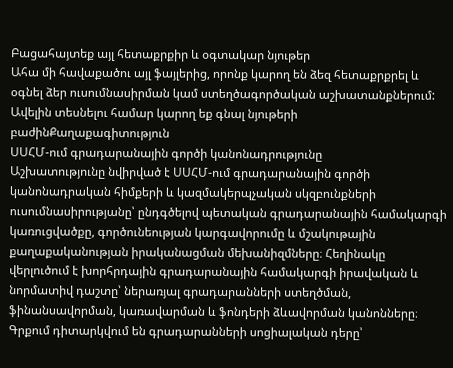Բացահայտեք այլ հետաքրքիր և օգտակար նյութեր
Ահա մի հավաքածու այլ ֆայլերից, որոնք կարող են ձեզ հետաքրքրել և օգնել ձեր ուսումնասիրման կամ ստեղծագործական աշխատանքներում: Ավելին տեսնելու համար կարող եք գնալ նյութերի բաժինՔաղաքագիտություն
ՍՍՀՄ-ում գրադարանային գործի կանոնադրությունը
Աշխատությունը նվիրված է ՍՍՀՄ-ում գրադարանային գործի կանոնադրական հիմքերի և կազմակերպչական սկզբունքների ուսումնասիրությանը՝ ընդգծելով պետական գրադարանային համակարգի կառուցվածքը, գործունեության կարգավորումը և մշակութային քաղաքականության իրականացման մեխանիզմները։ Հեղինակը վերլուծում է խորհրդային գրադարանային համակարգի իրավական և նորմատիվ դաշտը՝ ներառյալ գրադարանների ստեղծման, ֆինանսավորման, կառավարման և ֆոնդերի ձևավորման կանոնները։ Գրքում դիտարկվում են գրադարանների սոցիալական դերը՝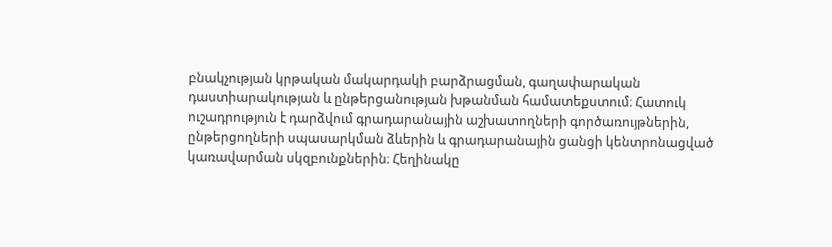բնակչության կրթական մակարդակի բարձրացման, գաղափարական դաստիարակության և ընթերցանության խթանման համատեքստում։ Հատուկ ուշադրություն է դարձվում գրադարանային աշխատողների գործառույթներին, ընթերցողների սպասարկման ձևերին և գրադարանային ցանցի կենտրոնացված կառավարման սկզբունքներին։ Հեղինակը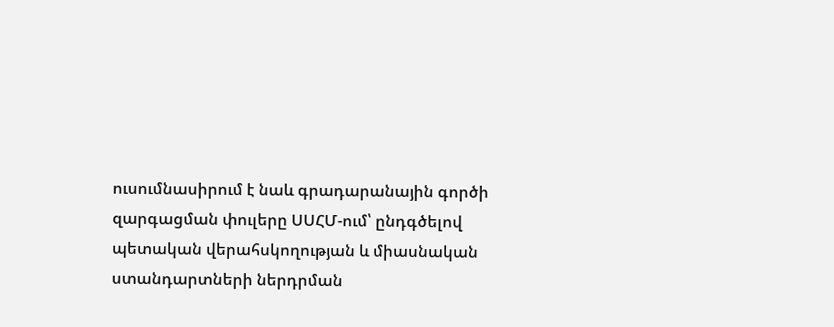ուսումնասիրում է նաև գրադարանային գործի զարգացման փուլերը ՍՍՀՄ-ում՝ ընդգծելով պետական վերահսկողության և միասնական ստանդարտների ներդրման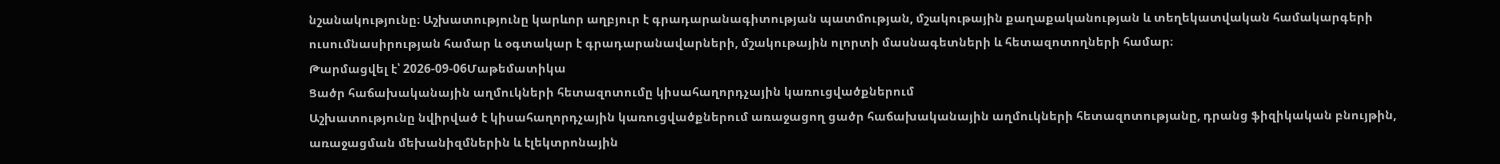նշանակությունը։ Աշխատությունը կարևոր աղբյուր է գրադարանագիտության պատմության, մշակութային քաղաքականության և տեղեկատվական համակարգերի ուսումնասիրության համար և օգտակար է գրադարանավարների, մշակութային ոլորտի մասնագետների և հետազոտողների համար։
Թարմացվել է՝ 2026-09-06Մաթեմատիկա
Ցածր հաճախականային աղմուկների հետազոտումը կիսահաղորդչային կառուցվածքներում
Աշխատությունը նվիրված է կիսահաղորդչային կառուցվածքներում առաջացող ցածր հաճախականային աղմուկների հետազոտությանը, դրանց ֆիզիկական բնույթին, առաջացման մեխանիզմներին և էլեկտրոնային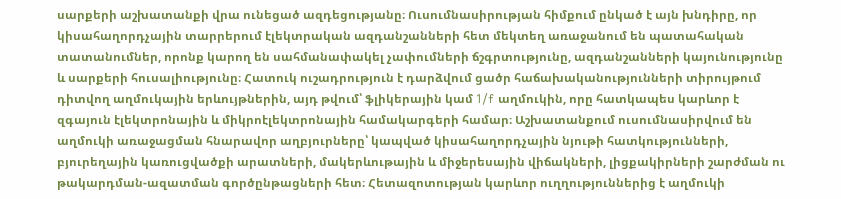սարքերի աշխատանքի վրա ունեցած ազդեցությանը։ Ուսումնասիրության հիմքում ընկած է այն խնդիրը, որ կիսահաղորդչային տարրերում էլեկտրական ազդանշանների հետ մեկտեղ առաջանում են պատահական տատանումներ, որոնք կարող են սահմանափակել չափումների ճշգրտությունը, ազդանշանների կայունությունը և սարքերի հուսալիությունը։ Հատուկ ուշադրություն է դարձվում ցածր հաճախականությունների տիրույթում դիտվող աղմուկային երևույթներին, այդ թվում՝ ֆլիկերային կամ 1/f աղմուկին, որը հատկապես կարևոր է զգայուն էլեկտրոնային և միկրոէլեկտրոնային համակարգերի համար։ Աշխատանքում ուսումնասիրվում են աղմուկի առաջացման հնարավոր աղբյուրները՝ կապված կիսահաղորդչային նյութի հատկությունների, բյուրեղային կառուցվածքի արատների, մակերևութային և միջերեսային վիճակների, լիցքակիրների շարժման ու թակարդման-ազատման գործընթացների հետ։ Հետազոտության կարևոր ուղղություններից է աղմուկի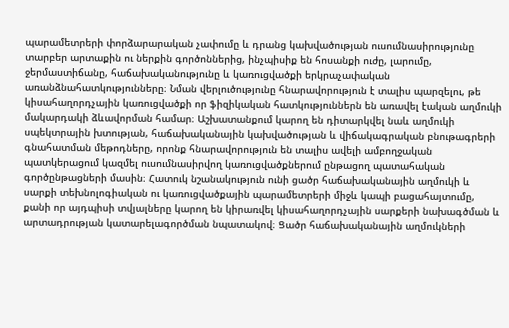պարամետրերի փորձարարական չափումը և դրանց կախվածության ուսումնասիրությունը տարբեր արտաքին ու ներքին գործոններից, ինչպիսիք են հոսանքի ուժը, լարումը, ջերմաստիճանը, հաճախականությունը և կառուցվածքի երկրաչափական առանձնահատկությունները։ Նման վերլուծությունը հնարավորություն է տալիս պարզելու, թե կիսահաղորդչային կառուցվածքի որ ֆիզիկական հատկություններն են առավել էական աղմուկի մակարդակի ձևավորման համար։ Աշխատանքում կարող են դիտարկվել նաև աղմուկի սպեկտրային խտության, հաճախականային կախվածության և վիճակագրական բնութագրերի գնահատման մեթոդները, որոնք հնարավորություն են տալիս ավելի ամբողջական պատկերացում կազմել ուսումնասիրվող կառուցվածքներում ընթացող պատահական գործընթացների մասին։ Հատուկ նշանակություն ունի ցածր հաճախականային աղմուկի և սարքի տեխնոլոգիական ու կառուցվածքային պարամետրերի միջև կապի բացահայտումը, քանի որ այդպիսի տվյալները կարող են կիրառվել կիսահաղորդչային սարքերի նախագծման և արտադրության կատարելագործման նպատակով։ Ցածր հաճախականային աղմուկների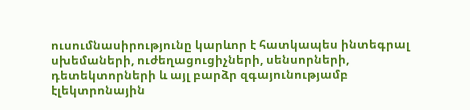ուսումնասիրությունը կարևոր է հատկապես ինտեգրալ սխեմաների, ուժեղացուցիչների, սենսորների, դետեկտորների և այլ բարձր զգայունությամբ էլեկտրոնային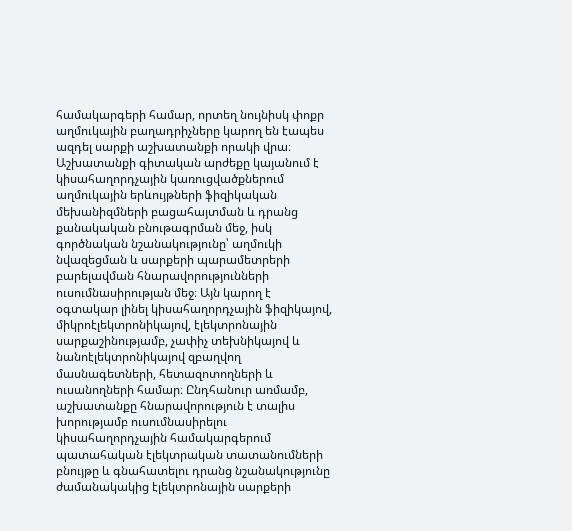համակարգերի համար, որտեղ նույնիսկ փոքր աղմուկային բաղադրիչները կարող են էապես ազդել սարքի աշխատանքի որակի վրա։ Աշխատանքի գիտական արժեքը կայանում է կիսահաղորդչային կառուցվածքներում աղմուկային երևույթների ֆիզիկական մեխանիզմների բացահայտման և դրանց քանակական բնութագրման մեջ, իսկ գործնական նշանակությունը՝ աղմուկի նվազեցման և սարքերի պարամետրերի բարելավման հնարավորությունների ուսումնասիրության մեջ։ Այն կարող է օգտակար լինել կիսահաղորդչային ֆիզիկայով, միկրոէլեկտրոնիկայով, էլեկտրոնային սարքաշինությամբ, չափիչ տեխնիկայով և նանոէլեկտրոնիկայով զբաղվող մասնագետների, հետազոտողների և ուսանողների համար։ Ընդհանուր առմամբ, աշխատանքը հնարավորություն է տալիս խորությամբ ուսումնասիրելու կիսահաղորդչային համակարգերում պատահական էլեկտրական տատանումների բնույթը և գնահատելու դրանց նշանակությունը ժամանակակից էլեկտրոնային սարքերի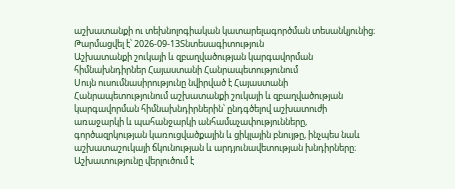աշխատանքի ու տեխնոլոգիական կատարելագործման տեսանկյունից։
Թարմացվել է՝ 2026-09-13Տնտեսագիտություն
Աշխատանքի շուկայի և զբաղվածության կարգավորման հիմնախնդիրներ Հայաստանի Հանրապետությունում
Սույն ուսումնասիրությունը նվիրված է Հայաստանի Հանրապետությունում աշխատանքի շուկայի և զբաղվածության կարգավորման հիմնախնդիրներին՝ ընդգծելով աշխատուժի առաջարկի և պահանջարկի անհամաչափությունները, գործազրկության կառուցվածքային և ցիկլային բնույթը, ինչպես նաև աշխատաշուկայի ճկունության և արդյունավետության խնդիրները։ Աշխատությունը վերլուծում է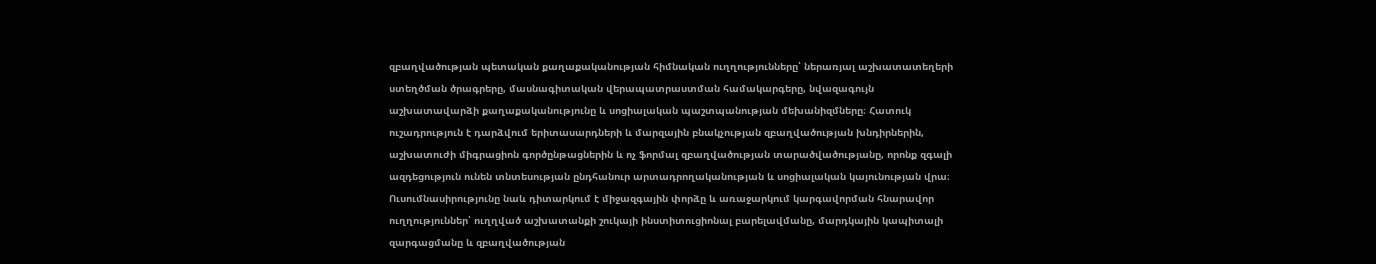զբաղվածության պետական քաղաքականության հիմնական ուղղությունները՝ ներառյալ աշխատատեղերի ստեղծման ծրագրերը, մասնագիտական վերապատրաստման համակարգերը, նվազագույն աշխատավարձի քաղաքականությունը և սոցիալական պաշտպանության մեխանիզմները։ Հատուկ ուշադրություն է դարձվում երիտասարդների և մարզային բնակչության զբաղվածության խնդիրներին, աշխատուժի միգրացիոն գործընթացներին և ոչ ֆորմալ զբաղվածության տարածվածությանը, որոնք զգալի ազդեցություն ունեն տնտեսության ընդհանուր արտադրողականության և սոցիալական կայունության վրա։ Ուսումնասիրությունը նաև դիտարկում է միջազգային փորձը և առաջարկում կարգավորման հնարավոր ուղղություններ՝ ուղղված աշխատանքի շուկայի ինստիտուցիոնալ բարելավմանը, մարդկային կապիտալի զարգացմանը և զբաղվածության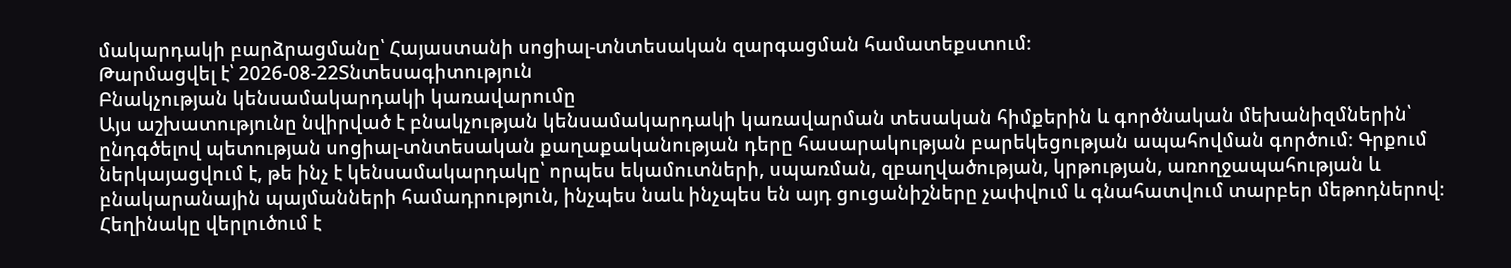մակարդակի բարձրացմանը՝ Հայաստանի սոցիալ-տնտեսական զարգացման համատեքստում։
Թարմացվել է՝ 2026-08-22Տնտեսագիտություն
Բնակչության կենսամակարդակի կառավարումը
Այս աշխատությունը նվիրված է բնակչության կենսամակարդակի կառավարման տեսական հիմքերին և գործնական մեխանիզմներին՝ ընդգծելով պետության սոցիալ-տնտեսական քաղաքականության դերը հասարակության բարեկեցության ապահովման գործում։ Գրքում ներկայացվում է, թե ինչ է կենսամակարդակը՝ որպես եկամուտների, սպառման, զբաղվածության, կրթության, առողջապահության և բնակարանային պայմանների համադրություն, ինչպես նաև ինչպես են այդ ցուցանիշները չափվում և գնահատվում տարբեր մեթոդներով։ Հեղինակը վերլուծում է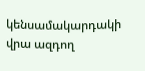կենսամակարդակի վրա ազդող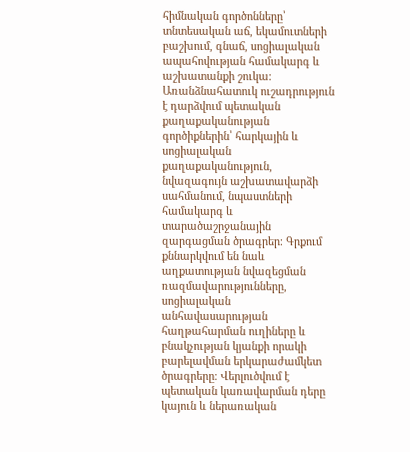հիմնական գործոնները՝ տնտեսական աճ, եկամուտների բաշխում, գնաճ, սոցիալական ապահովության համակարգ և աշխատանքի շուկա։ Առանձնահատուկ ուշադրություն է դարձվում պետական քաղաքականության գործիքներին՝ հարկային և սոցիալական քաղաքականություն, նվազագույն աշխատավարձի սահմանում, նպաստների համակարգ և տարածաշրջանային զարգացման ծրագրեր։ Գրքում քննարկվում են նաև աղքատության նվազեցման ռազմավարությունները, սոցիալական անհավասարության հաղթահարման ուղիները և բնակչության կյանքի որակի բարելավման երկարաժամկետ ծրագրերը։ Վերլուծվում է պետական կառավարման դերը կայուն և ներառական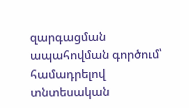զարգացման ապահովման գործում՝ համադրելով տնտեսական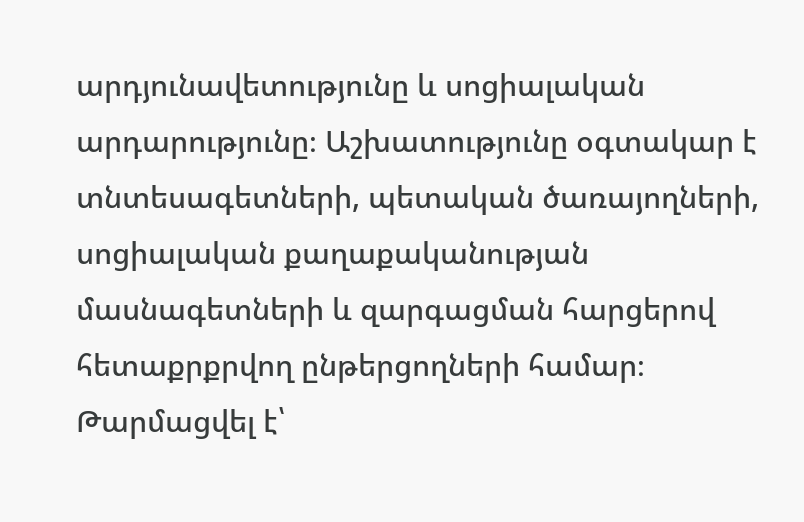արդյունավետությունը և սոցիալական արդարությունը։ Աշխատությունը օգտակար է տնտեսագետների, պետական ծառայողների, սոցիալական քաղաքականության մասնագետների և զարգացման հարցերով հետաքրքրվող ընթերցողների համար։
Թարմացվել է՝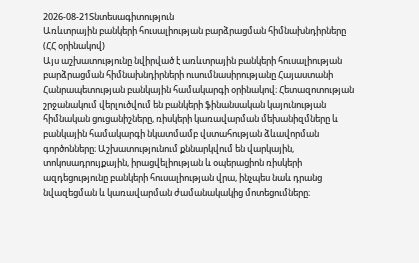2026-08-21Տնտեսագիտություն
Առևտրային բանկերի հուսալիության բարձրացման հիմնախնդիրները (ՀՀ օրինակով)
Այս աշխատությունը նվիրված է առևտրային բանկերի հուսալիության բարձրացման հիմնախնդիրների ուսումնասիրությանը Հայաստանի Հանրապետության բանկային համակարգի օրինակով։ Հետազոտության շրջանակում վերլուծվում են բանկերի ֆինանսական կայունության հիմնական ցուցանիշները, ռիսկերի կառավարման մեխանիզմները և բանկային համակարգի նկատմամբ վստահության ձևավորման գործոնները։ Աշխատությունում քննարկվում են վարկային, տոկոսադրույքային, իրացվելիության և օպերացիոն ռիսկերի ազդեցությունը բանկերի հուսալիության վրա, ինչպես նաև դրանց նվազեցման և կառավարման ժամանակակից մոտեցումները։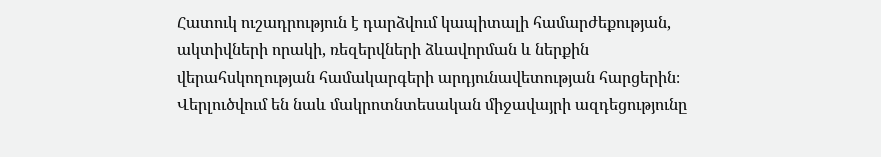Հատուկ ուշադրություն է դարձվում կապիտալի համարժեքության, ակտիվների որակի, ռեզերվների ձևավորման և ներքին վերահսկողության համակարգերի արդյունավետության հարցերին։ Վերլուծվում են նաև մակրոտնտեսական միջավայրի ազդեցությունը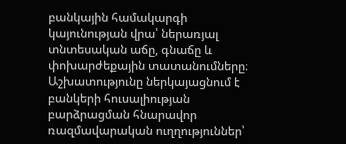բանկային համակարգի կայունության վրա՝ ներառյալ տնտեսական աճը, գնաճը և փոխարժեքային տատանումները։ Աշխատությունը ներկայացնում է բանկերի հուսալիության բարձրացման հնարավոր ռազմավարական ուղղություններ՝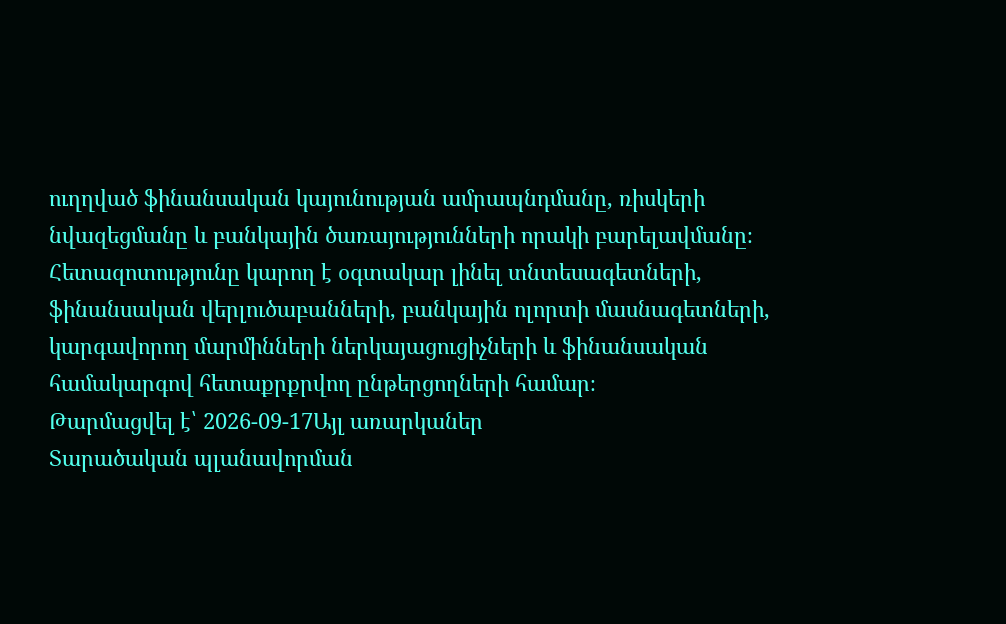ուղղված ֆինանսական կայունության ամրապնդմանը, ռիսկերի նվազեցմանը և բանկային ծառայությունների որակի բարելավմանը։ Հետազոտությունը կարող է օգտակար լինել տնտեսագետների, ֆինանսական վերլուծաբանների, բանկային ոլորտի մասնագետների, կարգավորող մարմինների ներկայացուցիչների և ֆինանսական համակարգով հետաքրքրվող ընթերցողների համար։
Թարմացվել է՝ 2026-09-17Այլ առարկաներ
Տարածական պլանավորման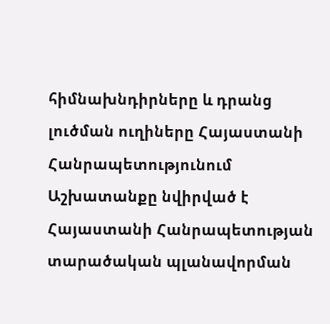հիմնախնդիրները և դրանց լուծման ուղիները Հայաստանի Հանրապետությունում
Աշխատանքը նվիրված է Հայաստանի Հանրապետության տարածական պլանավորման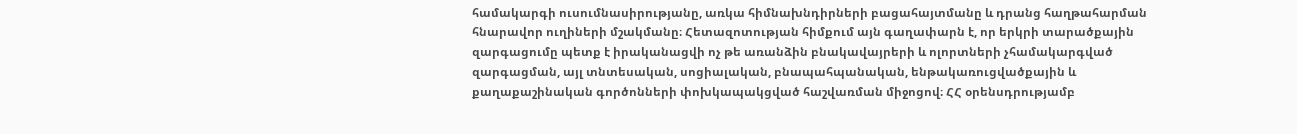համակարգի ուսումնասիրությանը, առկա հիմնախնդիրների բացահայտմանը և դրանց հաղթահարման հնարավոր ուղիների մշակմանը։ Հետազոտության հիմքում այն գաղափարն է, որ երկրի տարածքային զարգացումը պետք է իրականացվի ոչ թե առանձին բնակավայրերի և ոլորտների չհամակարգված զարգացման, այլ տնտեսական, սոցիալական, բնապահպանական, ենթակառուցվածքային և քաղաքաշինական գործոնների փոխկապակցված հաշվառման միջոցով։ ՀՀ օրենսդրությամբ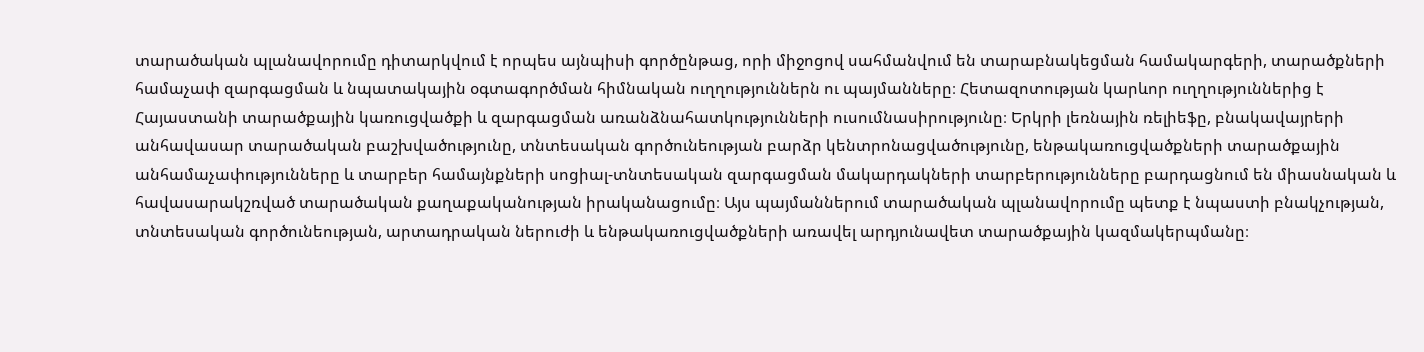տարածական պլանավորումը դիտարկվում է որպես այնպիսի գործընթաց, որի միջոցով սահմանվում են տարաբնակեցման համակարգերի, տարածքների համաչափ զարգացման և նպատակային օգտագործման հիմնական ուղղություններն ու պայմանները։ Հետազոտության կարևոր ուղղություններից է Հայաստանի տարածքային կառուցվածքի և զարգացման առանձնահատկությունների ուսումնասիրությունը։ Երկրի լեռնային ռելիեֆը, բնակավայրերի անհավասար տարածական բաշխվածությունը, տնտեսական գործունեության բարձր կենտրոնացվածությունը, ենթակառուցվածքների տարածքային անհամաչափությունները և տարբեր համայնքների սոցիալ-տնտեսական զարգացման մակարդակների տարբերությունները բարդացնում են միասնական և հավասարակշռված տարածական քաղաքականության իրականացումը։ Այս պայմաններում տարածական պլանավորումը պետք է նպաստի բնակչության, տնտեսական գործունեության, արտադրական ներուժի և ենթակառուցվածքների առավել արդյունավետ տարածքային կազմակերպմանը։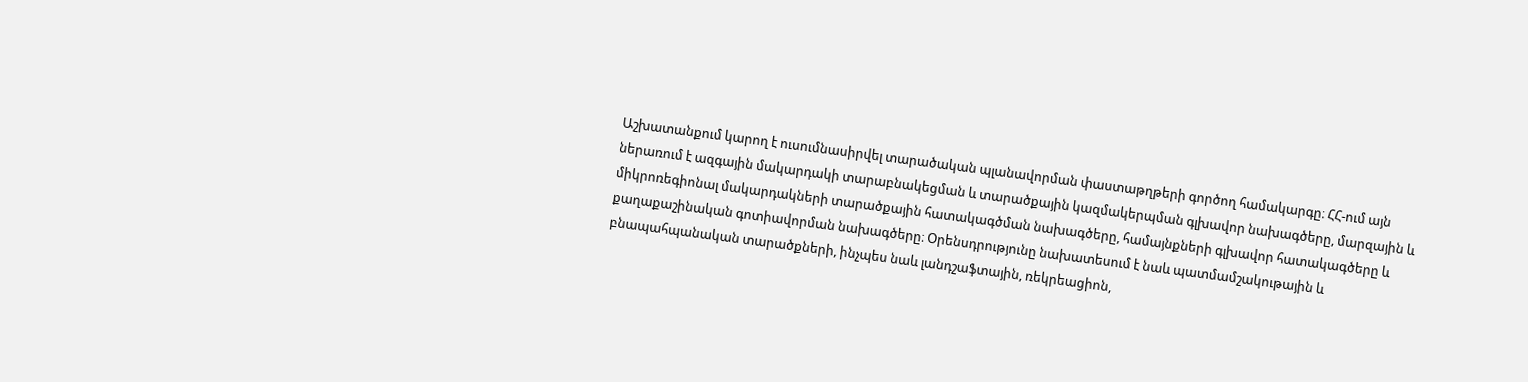Աշխատանքում կարող է ուսումնասիրվել տարածական պլանավորման փաստաթղթերի գործող համակարգը։ ՀՀ-ում այն ներառում է ազգային մակարդակի տարաբնակեցման և տարածքային կազմակերպման գլխավոր նախագծերը, մարզային և միկրոռեգիոնալ մակարդակների տարածքային հատակագծման նախագծերը, համայնքների գլխավոր հատակագծերը և քաղաքաշինական գոտիավորման նախագծերը։ Օրենսդրությունը նախատեսում է նաև պատմամշակութային և բնապահպանական տարածքների, ինչպես նաև լանդշաֆտային, ռեկրեացիոն,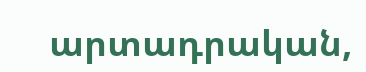արտադրական,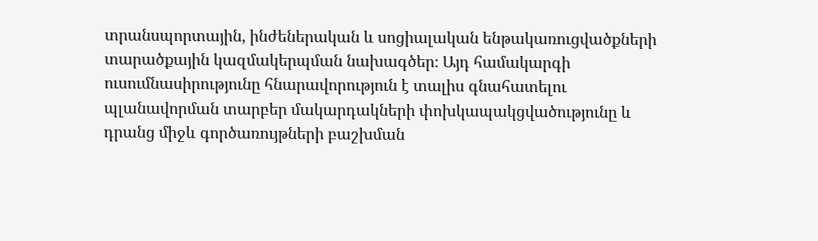տրանսպորտային, ինժեներական և սոցիալական ենթակառուցվածքների տարածքային կազմակերպման նախագծեր։ Այդ համակարգի ուսումնասիրությունը հնարավորություն է տալիս գնահատելու պլանավորման տարբեր մակարդակների փոխկապակցվածությունը և դրանց միջև գործառույթների բաշխման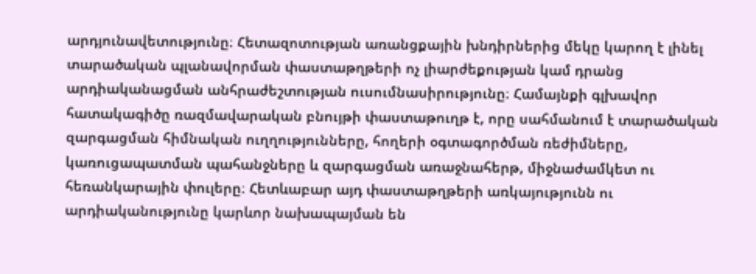արդյունավետությունը։ Հետազոտության առանցքային խնդիրներից մեկը կարող է լինել տարածական պլանավորման փաստաթղթերի ոչ լիարժեքության կամ դրանց արդիականացման անհրաժեշտության ուսումնասիրությունը։ Համայնքի գլխավոր հատակագիծը ռազմավարական բնույթի փաստաթուղթ է, որը սահմանում է տարածական զարգացման հիմնական ուղղությունները, հողերի օգտագործման ռեժիմները, կառուցապատման պահանջները և զարգացման առաջնահերթ, միջնաժամկետ ու հեռանկարային փուլերը։ Հետևաբար այդ փաստաթղթերի առկայությունն ու արդիականությունը կարևոր նախապայման են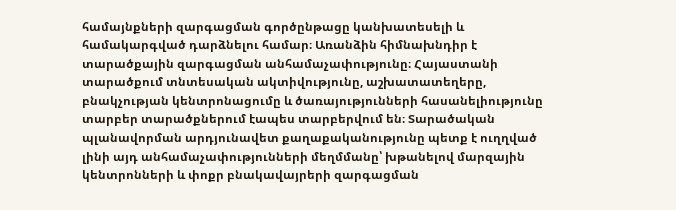համայնքների զարգացման գործընթացը կանխատեսելի և համակարգված դարձնելու համար։ Առանձին հիմնախնդիր է տարածքային զարգացման անհամաչափությունը։ Հայաստանի տարածքում տնտեսական ակտիվությունը, աշխատատեղերը, բնակչության կենտրոնացումը և ծառայությունների հասանելիությունը տարբեր տարածքներում էապես տարբերվում են։ Տարածական պլանավորման արդյունավետ քաղաքականությունը պետք է ուղղված լինի այդ անհամաչափությունների մեղմմանը՝ խթանելով մարզային կենտրոնների և փոքր բնակավայրերի զարգացման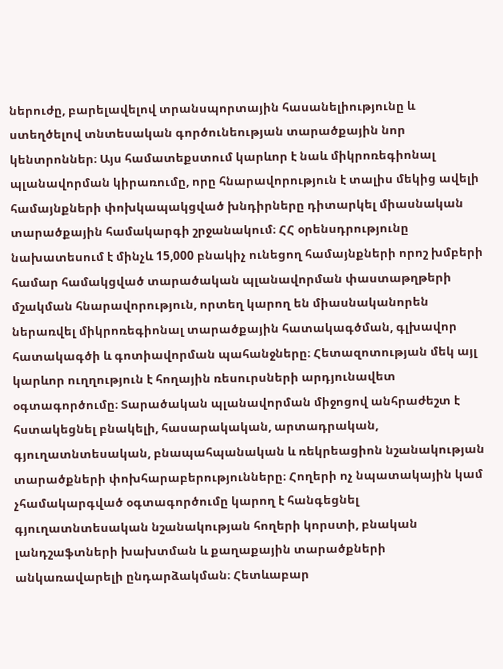ներուժը, բարելավելով տրանսպորտային հասանելիությունը և ստեղծելով տնտեսական գործունեության տարածքային նոր կենտրոններ։ Այս համատեքստում կարևոր է նաև միկրոռեգիոնալ պլանավորման կիրառումը, որը հնարավորություն է տալիս մեկից ավելի համայնքների փոխկապակցված խնդիրները դիտարկել միասնական տարածքային համակարգի շրջանակում։ ՀՀ օրենսդրությունը նախատեսում է մինչև 15,000 բնակիչ ունեցող համայնքների որոշ խմբերի համար համակցված տարածական պլանավորման փաստաթղթերի մշակման հնարավորություն, որտեղ կարող են միասնականորեն ներառվել միկրոռեգիոնալ տարածքային հատակագծման, գլխավոր հատակագծի և գոտիավորման պահանջները։ Հետազոտության մեկ այլ կարևոր ուղղություն է հողային ռեսուրսների արդյունավետ օգտագործումը։ Տարածական պլանավորման միջոցով անհրաժեշտ է հստակեցնել բնակելի, հասարակական, արտադրական, գյուղատնտեսական, բնապահպանական և ռեկրեացիոն նշանակության տարածքների փոխհարաբերությունները։ Հողերի ոչ նպատակային կամ չհամակարգված օգտագործումը կարող է հանգեցնել գյուղատնտեսական նշանակության հողերի կորստի, բնական լանդշաֆտների խախտման և քաղաքային տարածքների անկառավարելի ընդարձակման։ Հետևաբար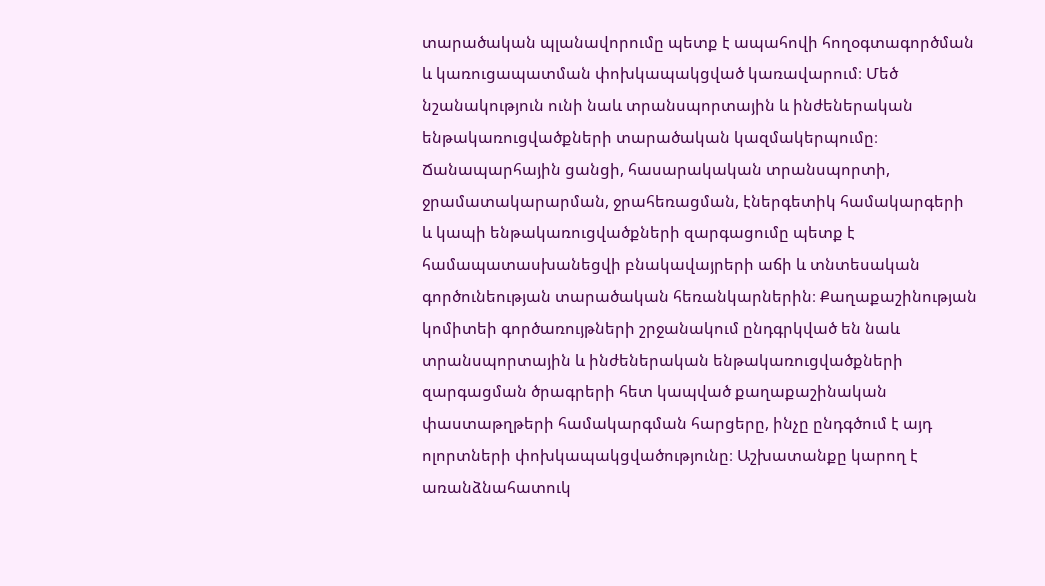տարածական պլանավորումը պետք է ապահովի հողօգտագործման և կառուցապատման փոխկապակցված կառավարում։ Մեծ նշանակություն ունի նաև տրանսպորտային և ինժեներական ենթակառուցվածքների տարածական կազմակերպումը։ Ճանապարհային ցանցի, հասարակական տրանսպորտի, ջրամատակարարման, ջրահեռացման, էներգետիկ համակարգերի և կապի ենթակառուցվածքների զարգացումը պետք է համապատասխանեցվի բնակավայրերի աճի և տնտեսական գործունեության տարածական հեռանկարներին։ Քաղաքաշինության կոմիտեի գործառույթների շրջանակում ընդգրկված են նաև տրանսպորտային և ինժեներական ենթակառուցվածքների զարգացման ծրագրերի հետ կապված քաղաքաշինական փաստաթղթերի համակարգման հարցերը, ինչը ընդգծում է այդ ոլորտների փոխկապակցվածությունը։ Աշխատանքը կարող է առանձնահատուկ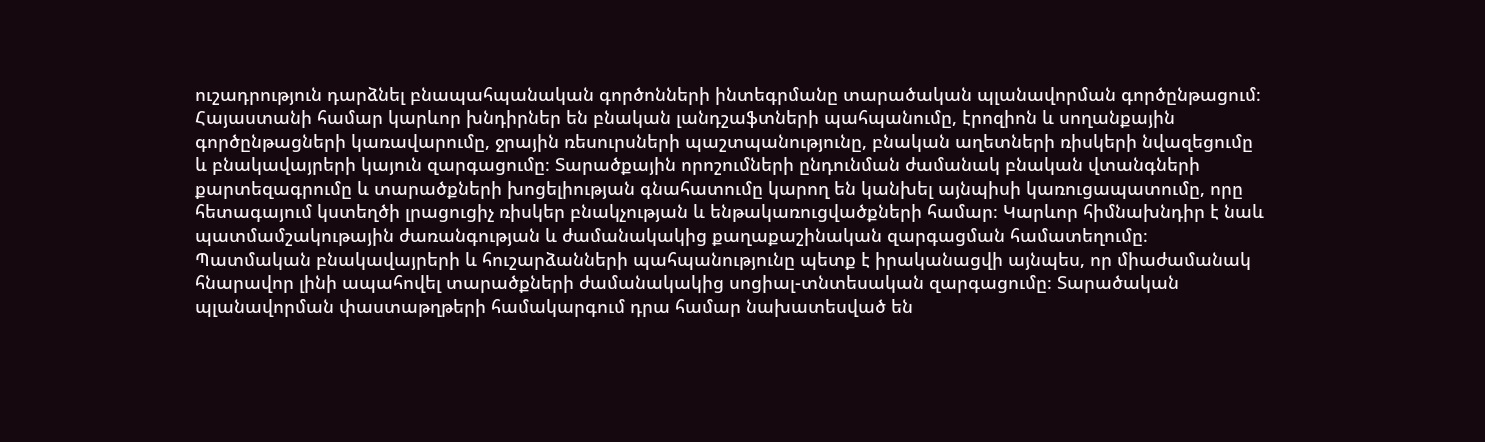ուշադրություն դարձնել բնապահպանական գործոնների ինտեգրմանը տարածական պլանավորման գործընթացում։ Հայաստանի համար կարևոր խնդիրներ են բնական լանդշաֆտների պահպանումը, էրոզիոն և սողանքային գործընթացների կառավարումը, ջրային ռեսուրսների պաշտպանությունը, բնական աղետների ռիսկերի նվազեցումը և բնակավայրերի կայուն զարգացումը։ Տարածքային որոշումների ընդունման ժամանակ բնական վտանգների քարտեզագրումը և տարածքների խոցելիության գնահատումը կարող են կանխել այնպիսի կառուցապատումը, որը հետագայում կստեղծի լրացուցիչ ռիսկեր բնակչության և ենթակառուցվածքների համար։ Կարևոր հիմնախնդիր է նաև պատմամշակութային ժառանգության և ժամանակակից քաղաքաշինական զարգացման համատեղումը։ Պատմական բնակավայրերի և հուշարձանների պահպանությունը պետք է իրականացվի այնպես, որ միաժամանակ հնարավոր լինի ապահովել տարածքների ժամանակակից սոցիալ-տնտեսական զարգացումը։ Տարածական պլանավորման փաստաթղթերի համակարգում դրա համար նախատեսված են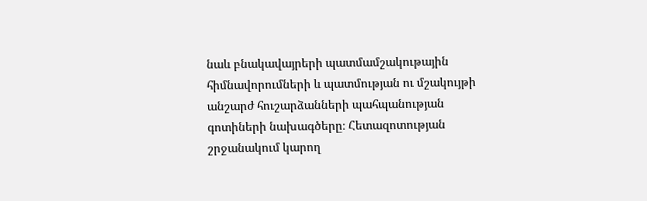նաև բնակավայրերի պատմամշակութային հիմնավորումների և պատմության ու մշակույթի անշարժ հուշարձանների պահպանության գոտիների նախագծերը։ Հետազոտության շրջանակում կարող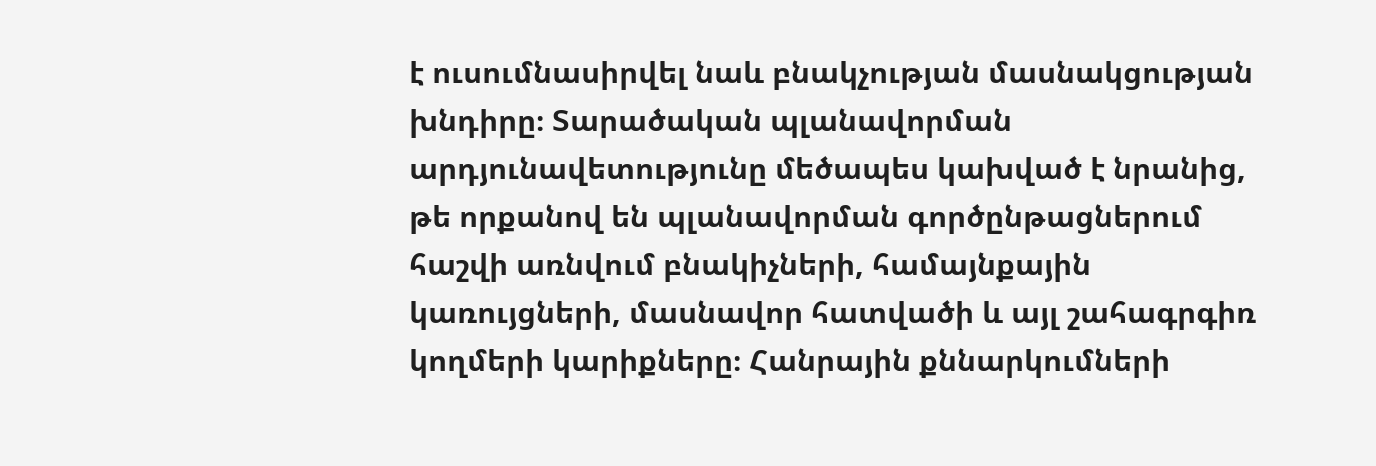է ուսումնասիրվել նաև բնակչության մասնակցության խնդիրը։ Տարածական պլանավորման արդյունավետությունը մեծապես կախված է նրանից, թե որքանով են պլանավորման գործընթացներում հաշվի առնվում բնակիչների, համայնքային կառույցների, մասնավոր հատվածի և այլ շահագրգիռ կողմերի կարիքները։ Հանրային քննարկումների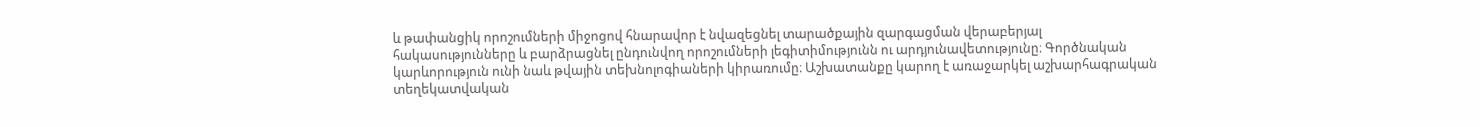և թափանցիկ որոշումների միջոցով հնարավոր է նվազեցնել տարածքային զարգացման վերաբերյալ հակասությունները և բարձրացնել ընդունվող որոշումների լեգիտիմությունն ու արդյունավետությունը։ Գործնական կարևորություն ունի նաև թվային տեխնոլոգիաների կիրառումը։ Աշխատանքը կարող է առաջարկել աշխարհագրական տեղեկատվական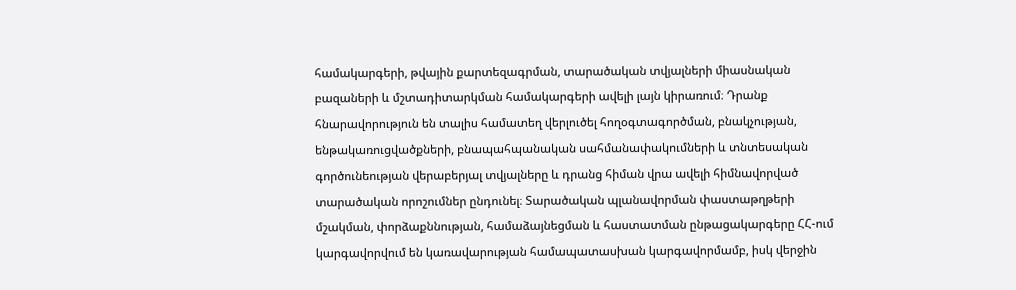համակարգերի, թվային քարտեզագրման, տարածական տվյալների միասնական բազաների և մշտադիտարկման համակարգերի ավելի լայն կիրառում։ Դրանք հնարավորություն են տալիս համատեղ վերլուծել հողօգտագործման, բնակչության, ենթակառուցվածքների, բնապահպանական սահմանափակումների և տնտեսական գործունեության վերաբերյալ տվյալները և դրանց հիման վրա ավելի հիմնավորված տարածական որոշումներ ընդունել։ Տարածական պլանավորման փաստաթղթերի մշակման, փորձաքննության, համաձայնեցման և հաստատման ընթացակարգերը ՀՀ-ում կարգավորվում են կառավարության համապատասխան կարգավորմամբ, իսկ վերջին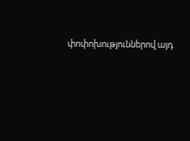փոփոխություններով այդ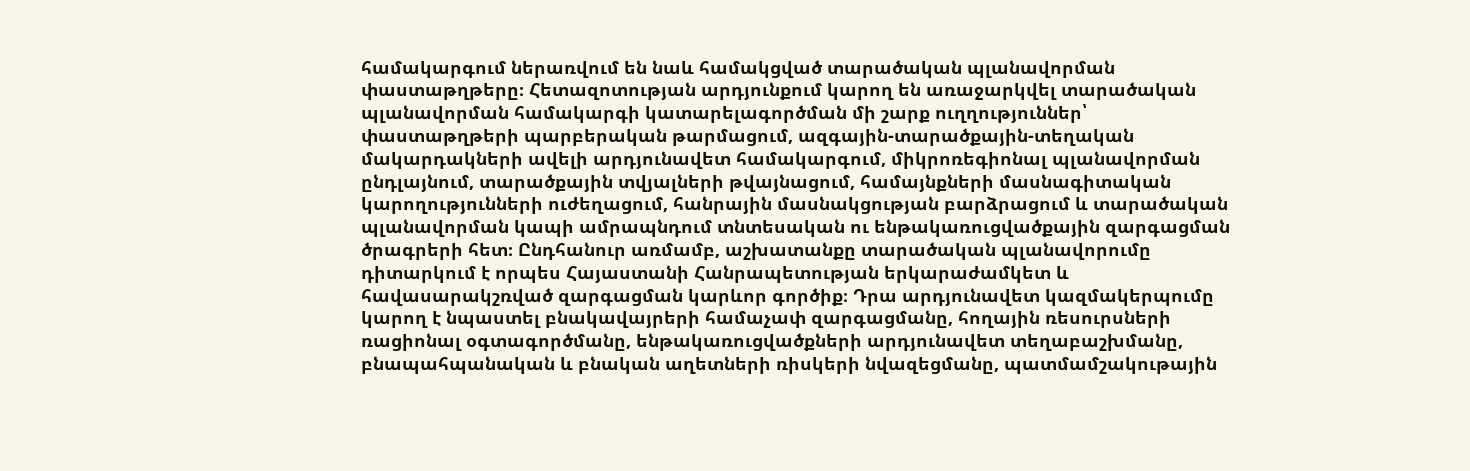համակարգում ներառվում են նաև համակցված տարածական պլանավորման փաստաթղթերը։ Հետազոտության արդյունքում կարող են առաջարկվել տարածական պլանավորման համակարգի կատարելագործման մի շարք ուղղություններ՝ փաստաթղթերի պարբերական թարմացում, ազգային-տարածքային-տեղական մակարդակների ավելի արդյունավետ համակարգում, միկրոռեգիոնալ պլանավորման ընդլայնում, տարածքային տվյալների թվայնացում, համայնքների մասնագիտական կարողությունների ուժեղացում, հանրային մասնակցության բարձրացում և տարածական պլանավորման կապի ամրապնդում տնտեսական ու ենթակառուցվածքային զարգացման ծրագրերի հետ։ Ընդհանուր առմամբ, աշխատանքը տարածական պլանավորումը դիտարկում է որպես Հայաստանի Հանրապետության երկարաժամկետ և հավասարակշռված զարգացման կարևոր գործիք։ Դրա արդյունավետ կազմակերպումը կարող է նպաստել բնակավայրերի համաչափ զարգացմանը, հողային ռեսուրսների ռացիոնալ օգտագործմանը, ենթակառուցվածքների արդյունավետ տեղաբաշխմանը, բնապահպանական և բնական աղետների ռիսկերի նվազեցմանը, պատմամշակութային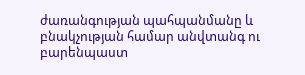ժառանգության պահպանմանը և բնակչության համար անվտանգ ու բարենպաստ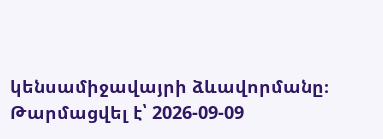կենսամիջավայրի ձևավորմանը։
Թարմացվել է՝ 2026-09-09